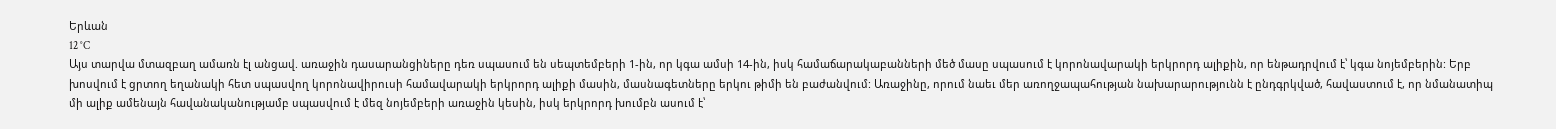Երևան
12 °C
Այս տարվա մտազբաղ ամառն էլ անցավ. առաջին դասարանցիները դեռ սպասում են սեպտեմբերի 1-ին, որ կգա ամսի 14-ին, իսկ համաճարակաբանների մեծ մասը սպասում է կորոնավարակի երկրորդ ալիքին, որ ենթադրվում է՝ կգա նոյեմբերին: Երբ խոսվում է ցրտող եղանակի հետ սպասվող կորոնավիրուսի համավարակի երկրորդ ալիքի մասին, մասնագետները երկու թիմի են բաժանվում: Առաջինը, որում նաեւ մեր առողջապահության նախարարությունն է ընդգրկված, հավաստում է, որ նմանատիպ մի ալիք ամենայն հավանականությամբ սպասվում է մեզ նոյեմբերի առաջին կեսին, իսկ երկրորդ խումբն ասում է՝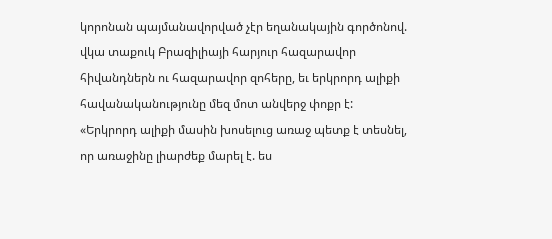կորոնան պայմանավորված չէր եղանակային գործոնով. վկա տաքուկ Բրազիլիայի հարյուր հազարավոր հիվանդներն ու հազարավոր զոհերը, եւ երկրորդ ալիքի հավանականությունը մեզ մոտ անվերջ փոքր է:
«Երկրորդ ալիքի մասին խոսելուց առաջ պետք է տեսնել, որ առաջինը լիարժեք մարել է. ես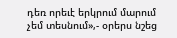դեռ որեւէ երկրում մարում չեմ տեսնում»,- օրերս նշեց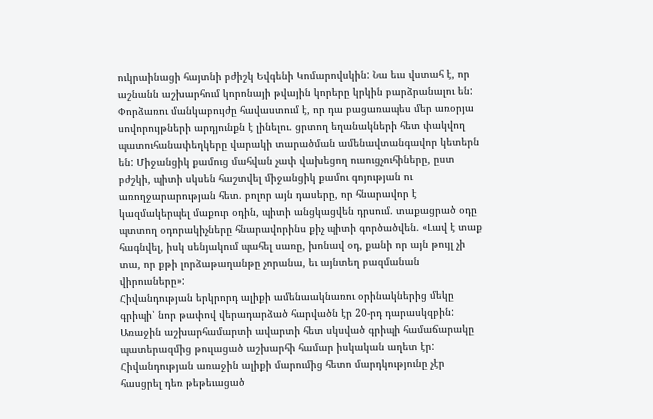ուկրաինացի հայտնի բժիշկ Եվգենի Կոմարովսկին: Նա եւս վստահ է, որ աշնանն աշխարհում կորոնայի թվային կորերը կրկին բարձրանալու են: Փորձառու մանկաբույժը հավաստում է, որ դա բացառապես մեր առօրյա սովորույթների արդյունքն է լինելու. ցրտող եղանակների հետ փակվող պատուհանափեղկերը վարակի տարածման ամենավտանգավոր կետերն են: Միջանցիկ քամուց մահվան չափ վախեցող ուսուցչուհիները, ըստ բժշկի, պիտի սկսեն հաշտվել միջանցիկ քամու գոյության ու առողջարարության հետ. բոլոր այն դասերը, որ հնարավոր է կազմակերպել մաքուր օդին, պիտի անցկացվեն դրսում. տաքացրած օդը պտտող օդորակիչները հնարավորինս քիչ պիտի գործածվեն. «Լավ է տաք հագնվել, իսկ սենյակում պահել սառը, խոնավ օդ, քանի որ այն թույլ չի տա, որ քթի լորձաթաղանթը չորանա, եւ այնտեղ բազմանան վիրուսները»:
Հիվանդության երկրորդ ալիքի ամենաակնառու օրինակներից մեկը գրիպի՝ նոր թափով վերադարձած հարվածն էր 20-րդ դարասկզբին: Առաջին աշխարհամարտի ավարտի հետ սկսված գրիպի համաճարակը պատերազմից թուլացած աշխարհի համար իսկական աղետ էր: Հիվանդության առաջին ալիքի մարումից հետո մարդկությունը չէր հասցրել դեռ թեթեւացած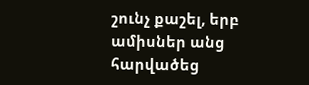շունչ քաշել, երբ ամիսներ անց հարվածեց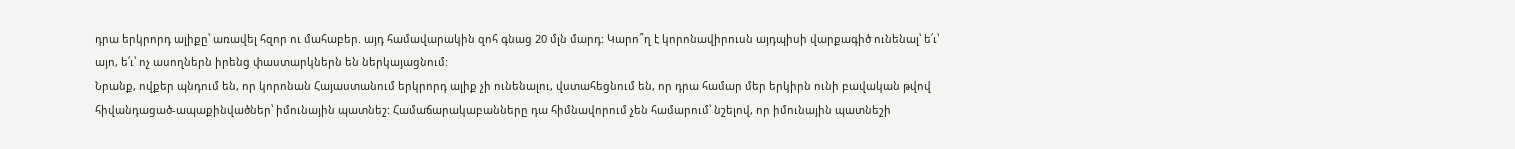դրա երկրորդ ալիքը՝ առավել հզոր ու մահաբեր. այդ համավարակին զոհ գնաց 20 մլն մարդ: Կարո՞ղ է կորոնավիրուսն այդպիսի վարքագիծ ունենալ՝ ե՛ւ՝ այո, ե՛ւ՝ ոչ ասողներն իրենց փաստարկներն են ներկայացնում:
Նրանք, ովքեր պնդում են, որ կորոնան Հայաստանում երկրորդ ալիք չի ունենալու, վստահեցնում են, որ դրա համար մեր երկիրն ունի բավական թվով հիվանդացած-ապաքինվածներ՝ իմունային պատնեշ: Համաճարակաբանները դա հիմնավորում չեն համարում՝ նշելով, որ իմունային պատնեշի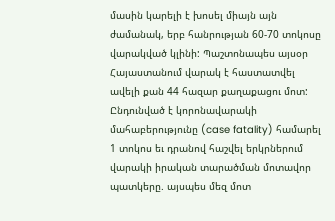մասին կարելի է խոսել միայն այն ժամանակ, երբ հանրության 60-70 տոկոսը վարակված կլինի: Պաշտոնապես այսօր Հայաստանում վարակ է հաստատվել ավելի քան 44 հազար քաղաքացու մոտ: Ընդունված է կորոնավարակի մահաբերությունը (case fatality) համարել 1 տոկոս եւ դրանով հաշվել երկրներում վարակի իրական տարածման մոտավոր պատկերը. այսպես մեզ մոտ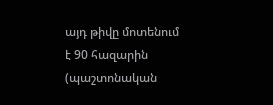այդ թիվը մոտենում է 90 հազարին (պաշտոնական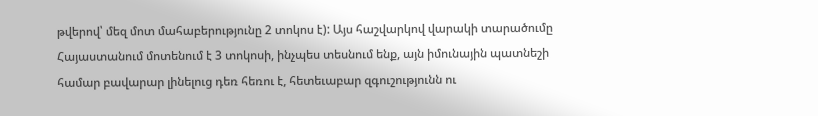թվերով՝ մեզ մոտ մահաբերությունը 2 տոկոս է): Այս հաշվարկով վարակի տարածումը Հայաստանում մոտենում է 3 տոկոսի, ինչպես տեսնում ենք, այն իմունային պատնեշի համար բավարար լինելուց դեռ հեռու է, հետեւաբար զգուշությունն ու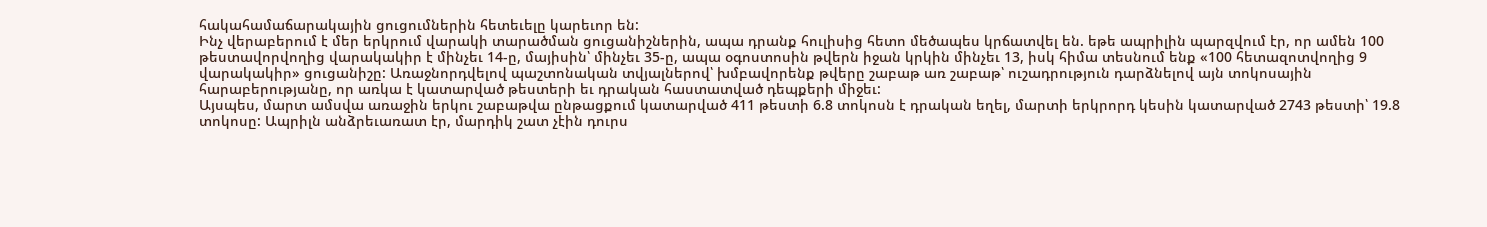հակահամաճարակային ցուցումներին հետեւելը կարեւոր են:
Ինչ վերաբերում է մեր երկրում վարակի տարածման ցուցանիշներին, ապա դրանք հուլիսից հետո մեծապես կրճատվել են. եթե ապրիլին պարզվում էր, որ ամեն 100 թեստավորվողից վարակակիր է մինչեւ 14-ը, մայիսին՝ մինչեւ 35-ը, ապա օգոստոսին թվերն իջան կրկին մինչեւ 13, իսկ հիմա տեսնում ենք «100 հետազոտվողից 9 վարակակիր» ցուցանիշը: Առաջնորդվելով պաշտոնական տվյալներով՝ խմբավորենք թվերը շաբաթ առ շաբաթ՝ ուշադրություն դարձնելով այն տոկոսային հարաբերությանը, որ առկա է կատարված թեստերի եւ դրական հաստատված դեպքերի միջեւ:
Այսպես, մարտ ամսվա առաջին երկու շաբաթվա ընթացքում կատարված 411 թեստի 6.8 տոկոսն է դրական եղել, մարտի երկրորդ կեսին կատարված 2743 թեստի՝ 19.8 տոկոսը: Ապրիլն անձրեւառատ էր, մարդիկ շատ չէին դուրս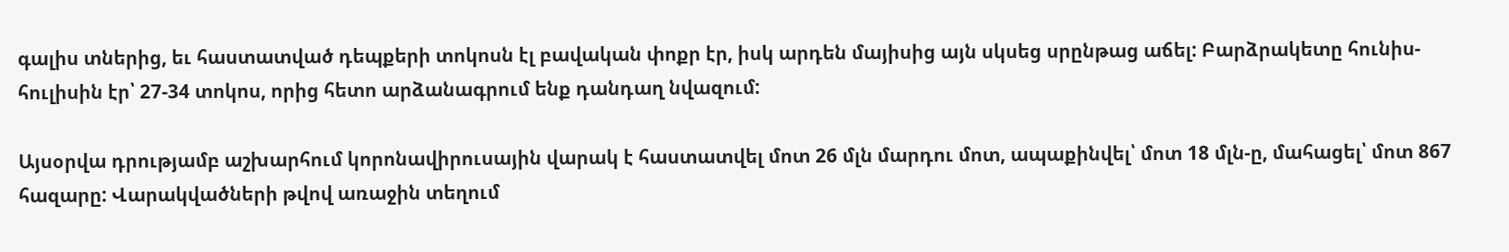գալիս տներից, եւ հաստատված դեպքերի տոկոսն էլ բավական փոքր էր, իսկ արդեն մայիսից այն սկսեց սրընթաց աճել: Բարձրակետը հունիս-հուլիսին էր՝ 27-34 տոկոս, որից հետո արձանագրում ենք դանդաղ նվազում:

Այսօրվա դրությամբ աշխարհում կորոնավիրուսային վարակ է հաստատվել մոտ 26 մլն մարդու մոտ, ապաքինվել՝ մոտ 18 մլն-ը, մահացել՝ մոտ 867 հազարը: Վարակվածների թվով առաջին տեղում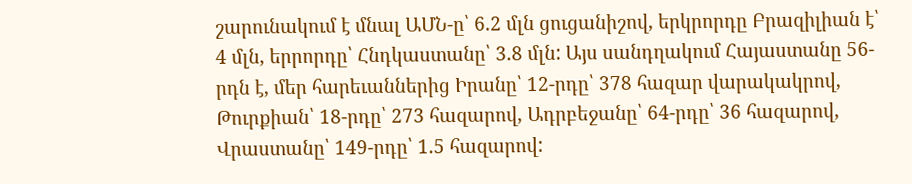շարունակում է մնալ ԱՄՆ-ը՝ 6.2 մլն ցուցանիշով, երկրորդը Բրազիլիան է՝ 4 մլն, երրորդը՝ Հնդկաստանը՝ 3.8 մլն: Այս սանդղակում Հայաստանը 56-րդն է, մեր հարեւաններից Իրանը՝ 12-րդը՝ 378 հազար վարակակրով, Թուրքիան՝ 18-րդը՝ 273 հազարով, Ադրբեջանը՝ 64-րդը՝ 36 հազարով, Վրաստանը՝ 149-րդը՝ 1.5 հազարով: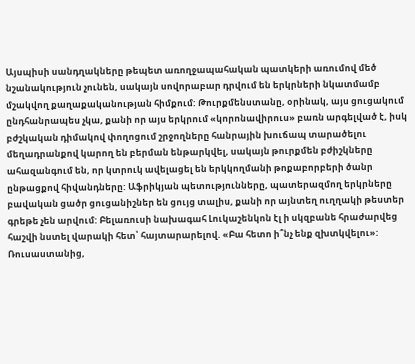Այսպիսի սանդղակները թեպետ առողջապահական պատկերի առումով մեծ նշանակություն չունեն, սակայն սովորաբար դրվում են երկրների նկատմամբ մշակվող քաղաքականության հիմքում: Թուրքմենստանը, օրինակ, այս ցուցակում ընդհանրապես չկա, քանի որ այս երկրում «կորոնավիրուս» բառն արգելված է, իսկ բժշկական դիմակով փողոցում շրջողները հանրային խուճապ տարածելու մեղադրանքով կարող են բերման ենթարկվել, սակայն թուրքմեն բժիշկները ահազանգում են, որ կտրուկ ավելացել են երկկողմանի թոքաբորբերի ծանր ընթացքով հիվանդները: Աֆրիկյան պետությունները, պատերազմող երկրները բավական ցածր ցուցանիշներ են ցույց տալիս, քանի որ այնտեղ ուղղակի թեստեր գրեթե չեն արվում: Բելառուսի նախագահ Լուկաշենկոն էլ ի սկզբանե հրաժարվեց հաշվի նստել վարակի հետ՝ հայտարարելով. «Բա հետո ի՞նչ ենք զխտկվելու»: Ռուսաստանից,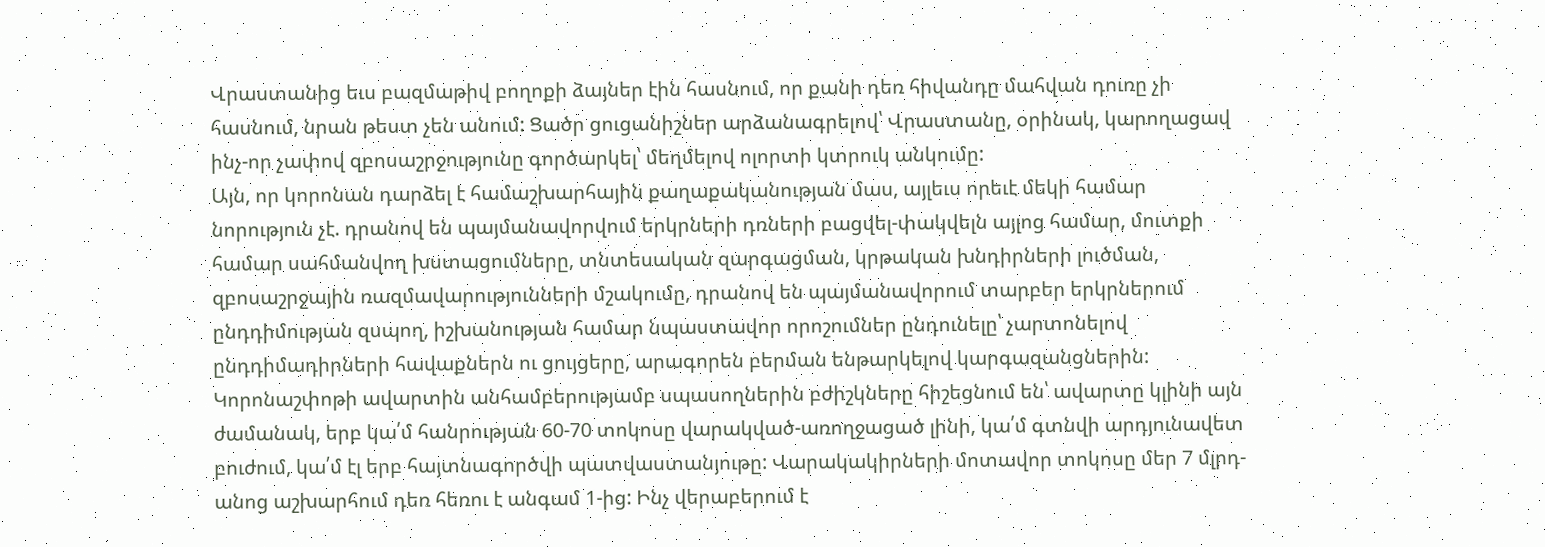Վրաստանից եւս բազմաթիվ բողոքի ձայներ էին հասնում, որ քանի դեռ հիվանդը մահվան դուռը չի հասնում, նրան թեստ չեն անում: Ցածր ցուցանիշներ արձանագրելով՝ Վրաստանը, օրինակ, կարողացավ ինչ-որ չափով զբոսաշրջությունը գործարկել՝ մեղմելով ոլորտի կտրուկ անկումը:
Այն, որ կորոնան դարձել է համաշխարհային քաղաքականության մաս, այլեւս որեւէ մեկի համար նորություն չէ. դրանով են պայմանավորվում երկրների դռների բացվել-փակվելն այլոց համար, մուտքի համար սահմանվող խստացումները, տնտեսական զարգացման, կրթական խնդիրների լուծման, զբոսաշրջային ռազմավարությունների մշակումը, դրանով են պայմանավորում տարբեր երկրներում ընդդիմության զսպող, իշխանության համար նպաստավոր որոշումներ ընդունելը՝ չարտոնելով ընդդիմադիրների հավաքներն ու ցույցերը, արագորեն բերման ենթարկելով կարգազանցներին:
Կորոնաշփոթի ավարտին անհամբերությամբ սպասողներին բժիշկները հիշեցնում են՝ ավարտը կլինի այն ժամանակ, երբ կա՛մ հանրության 60-70 տոկոսը վարակված-առողջացած լինի, կա՛մ գտնվի արդյունավետ բուժում, կա՛մ էլ երբ հայտնագործվի պատվաստանյութը: Վարակակիրների մոտավոր տոկոսը մեր 7 մլրդ-անոց աշխարհում դեռ հեռու է անգամ 1-ից: Ինչ վերաբերում է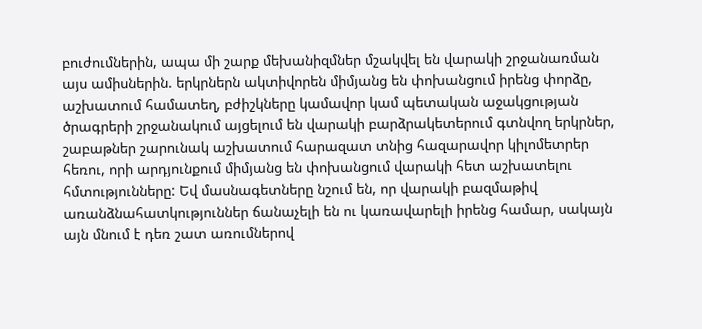բուժումներին, ապա մի շարք մեխանիզմներ մշակվել են վարակի շրջանառման այս ամիսներին. երկրներն ակտիվորեն միմյանց են փոխանցում իրենց փորձը, աշխատում համատեղ, բժիշկները կամավոր կամ պետական աջակցության ծրագրերի շրջանակում այցելում են վարակի բարձրակետերում գտնվող երկրներ, շաբաթներ շարունակ աշխատում հարազատ տնից հազարավոր կիլոմետրեր հեռու, որի արդյունքում միմյանց են փոխանցում վարակի հետ աշխատելու հմտությունները: Եվ մասնագետները նշում են, որ վարակի բազմաթիվ առանձնահատկություններ ճանաչելի են ու կառավարելի իրենց համար, սակայն այն մնում է դեռ շատ առումներով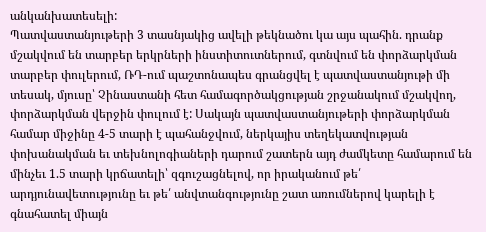անկանխատեսելի:
Պատվաստանյութերի 3 տասնյակից ավելի թեկնածու կա այս պահին. դրանք մշակվում են տարբեր երկրների ինստիտուտներում, գտնվում են փորձարկման տարբեր փուլերում, ՌԴ-ում պաշտոնապես գրանցվել է պատվաստանյութի մի տեսակ, մյուսը՝ Չինաստանի հետ համագործակցության շրջանակում մշակվող, փորձարկման վերջին փուլում է: Սակայն պատվաստանյութերի փորձարկման համար միջինը 4-5 տարի է պահանջվում, ներկայիս տեղեկատվության փոխանակման եւ տեխնոլոգիաների դարում շատերն այդ ժամկետը համարում են մինչեւ 1.5 տարի կրճատելի՝ զգուշացնելով, որ իրականում թե՛ արդյունավետությունը եւ թե՛ անվտանգությունը շատ առումներով կարելի է գնահատել միայն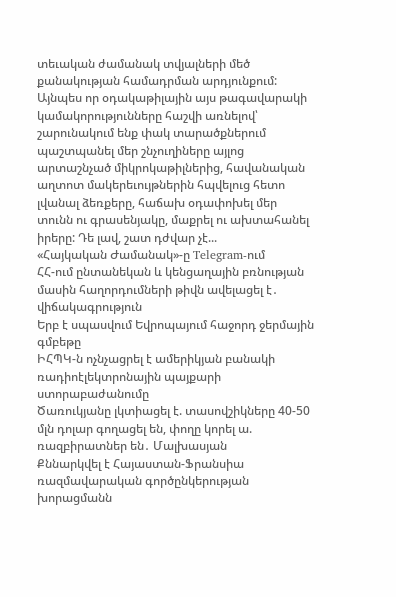տեւական ժամանակ տվյալների մեծ քանակության համադրման արդյունքում:
Այնպես որ օդակաթիլային այս թագավարակի կամակորությունները հաշվի առնելով՝ շարունակում ենք փակ տարածքներում պաշտպանել մեր շնչուղիները այլոց արտաշնչած միկրոկաթիլներից, հավանական աղտոտ մակերեւույթներին հպվելուց հետո լվանալ ձեռքերը, հաճախ օդափոխել մեր տունն ու գրասենյակը, մաքրել ու ախտահանել իրերը: Դե լավ, շատ դժվար չէ...
«Հայկական Ժամանակ»-ը Telegram-ում
ՀՀ-ում ընտանեկան և կենցաղային բռնության մասին հաղորդումների թիվն ավելացել է․ վիճակագրություն
Երբ է սպասվում Եվրոպայում հաջորդ ջերմային գմբեթը
ԻՀՊԿ-ն ոչնչացրել է ամերիկյան բանակի ռադիոէլեկտրոնային պայքարի ստորաբաժանումը
Ծառուկյանը լկտիացել է. տասովշիկները 40-50 մլն դոլար գողացել են, փողը կորել ա. ռազբիրատներ են․ Մալխասյան
Քննարկվել է Հայաստան-Ֆրանսիա ռազմավարական գործընկերության խորացմանն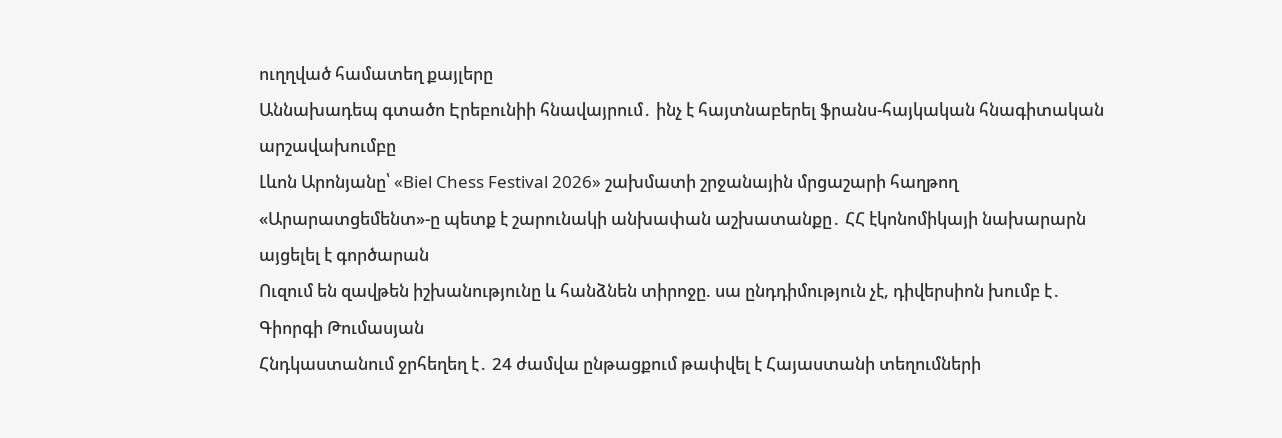ուղղված համատեղ քայլերը
Աննախադեպ գտածո Էրեբունիի հնավայրում․ ինչ է հայտնաբերել ֆրանս-հայկական հնագիտական արշավախումբը
Լևոն Արոնյանը՝ «Biel Chess Festival 2026» շախմատի շրջանային մրցաշարի հաղթող
«Արարատցեմենտ»-ը պետք է շարունակի անխափան աշխատանքը․ ՀՀ էկոնոմիկայի նախարարն այցելել է գործարան
Ուզում են զավթեն իշխանությունը և հանձնեն տիրոջը. սա ընդդիմություն չէ, դիվերսիոն խումբ է․ Գիորգի Թումասյան
Հնդկաստանում ջրհեղեղ է․ 24 ժամվա ընթացքում թափվել է Հայաստանի տեղումների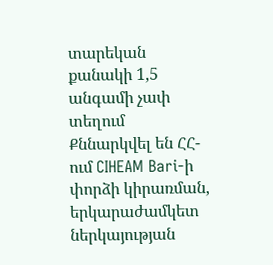տարեկան քանակի 1,5 անգամի չափ տեղում
Քննարկվել են ՀՀ-ում CIHEAM Bari-ի փորձի կիրառման, երկարաժամկետ ներկայության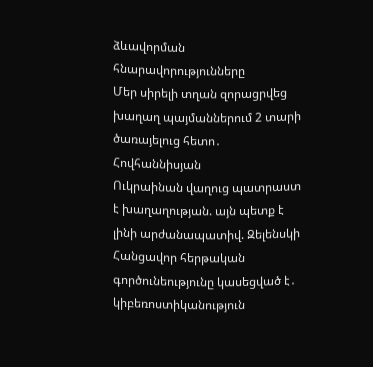ձևավորման հնարավորությունները
Մեր սիրելի տղան զորացրվեց խաղաղ պայմաններում 2 տարի ծառայելուց հետո․ Հովհաննիսյան
Ուկրաինան վաղուց պատրաստ է խաղաղության. այն պետք է լինի արժանապատիվ. Զելենսկի
Հանցավոր հերթական գործունեությունը կասեցված է․ կիբեռոստիկանություն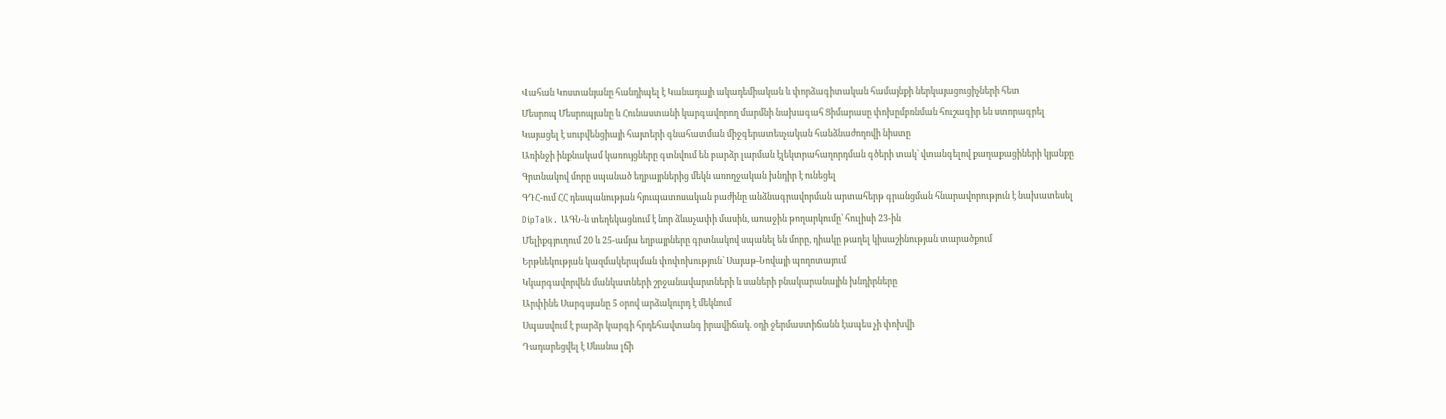Վահան Կոստանյանը հանդիպել է Կանադայի ակադեմիական և փորձագիտական համայնքի ներկայացուցիչների հետ
Մեսրոպ Մեսրոպյանը և Հունաստանի կարգավորող մարմնի նախագահ Ցիմարասը փոխըմբռնման հուշագիր են ստորագրել
Կայացել է սուբվենցիայի հայտերի գնահատման միջգերատեսչական հանձնաժողովի նիստը
Առինջի ինքնակամ կառույցները գտնվում են բարձր լարման էլեկտրահաղորդման գծերի տակ՝ վտանգելով քաղաքացիների կյանքը
Գրտնակով մորը սպանած եղբայրներից մեկն առողջական խնդիր է ունեցել
ԳԴՀ-ում ՀՀ դեսպանության հյուպատոսական բաժինը անձնագրավորման արտահերթ գրանցման հնարավորություն է նախատեսել
DipTalk․ ԱԳՆ-ն տեղեկացնում է նոր ձևաչափի մասին, առաջին թողարկումը՝ հուլիսի 23-ին
Մելիքգյուղում 20 և 25-ամյա եղբայրները գրտնակով սպանել են մորը, դիակը թաղել կիսաշինության տարածքում
Երթևեկության կազմակերպման փոփոխություն՝ Սայաթ-Նովայի պողոտայում
Կկարգավորվեն մանկատների շրջանավարտների և սաների բնակարանային խնդիրները
Արփինե Սարգսյանը 5 օրով արձակուրդ է մեկնում
Սպասվում է բարձր կարգի հրդեհավտանգ իրավիճակ. օդի ջերմաստիճանն էապես չի փոխվի
Դադարեցվել է Սևանա լճի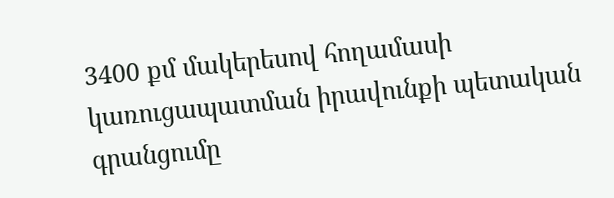3400 քմ մակերեսով հողամասի կառուցապատման իրավունքի պետական գրանցումը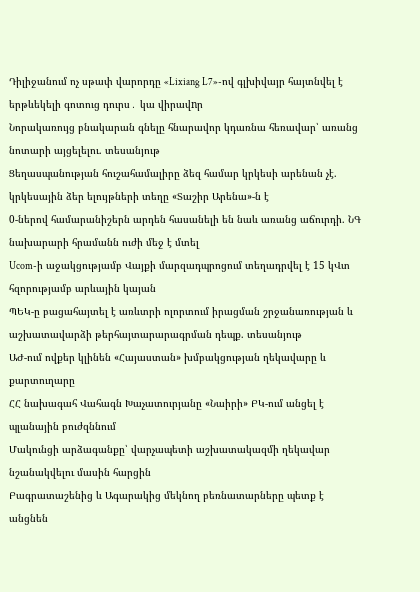Դիլիջանում ոչ սթափ վարորդը «Lixiang L7»-ով գլխիվայր հայտնվել է երթևեկելի գոտուց դուրս․ կա վիրավnր
Նորակառույց բնակարան գնելը հնարավոր կդառնա հեռավար՝ առանց նոտարի այցելելու. տեսանյութ
Ցեղասպանության հուշահամալիրը ձեզ համար կրկեսի արենան չէ. կրկեսային ձեր ելույթների տեղը «Տաշիր Արենա»-ն է
0-ներով համարանիշերն արդեն հասանելի են նաև առանց աճուրդի. ՆԳ նախարարի հրամանն ուժի մեջ է մտել
Ucom-ի աջակցությամբ Վայքի մարզադպրոցում տեղադրվել է 15 կՎտ հզորությամբ արևային կայան
ՊԵԿ-ը բացահայտել է առևտրի ոլորտում իրացման շրջանառության և աշխատավարձի թերհայտարարագրման դեպք. տեսանյութ
ԱԺ-ում ովքեր կլինեն «Հայաստան» խմբակցության ղեկավարը և քարտուղարը
ՀՀ նախագահ Վահագն Խաչատուրյանը «Նաիրի» ԲԿ-ում անցել է պլանային բուժզննում
Մակունցի արձագանքը՝ վարչապետի աշխատակազմի ղեկավար նշանակվելու մասին հարցին
Բագրատաշենից և Ագարակից մեկնող բեռնատարները պետք է անցնեն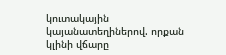կուտակային կայանատեղիներով. որքան կլինի վճարը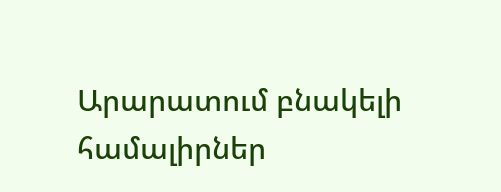Արարատում բնակելի համալիրներ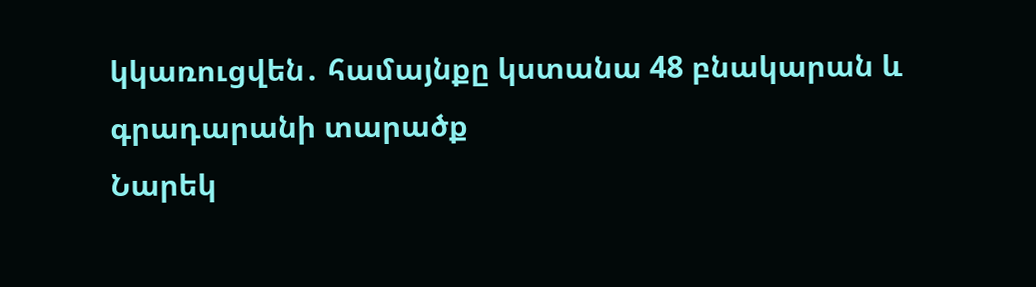կկառուցվեն․ համայնքը կստանա 48 բնակարան և գրադարանի տարածք
Նարեկ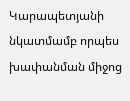Կարապետյանի նկատմամբ որպես խափանման միջոց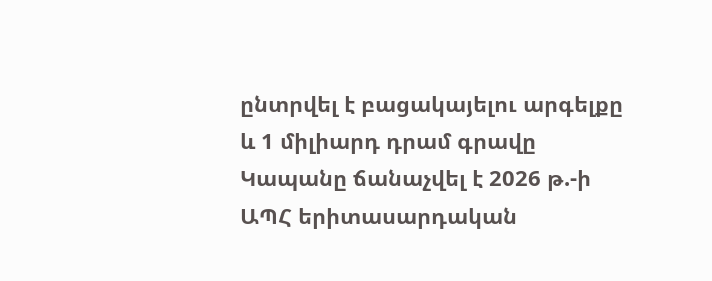ընտրվել է բացակայելու արգելքը և 1 միլիարդ դրամ գրավը
Կապանը ճանաչվել է 2026 թ.-ի ԱՊՀ երիտասարդական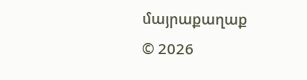մայրաքաղաք
© 2026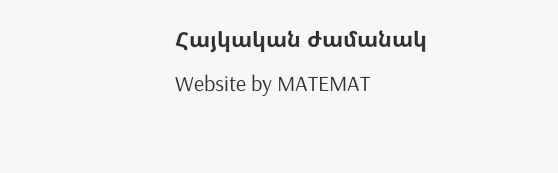Հայկական ժամանակ
Website by MATEMAT